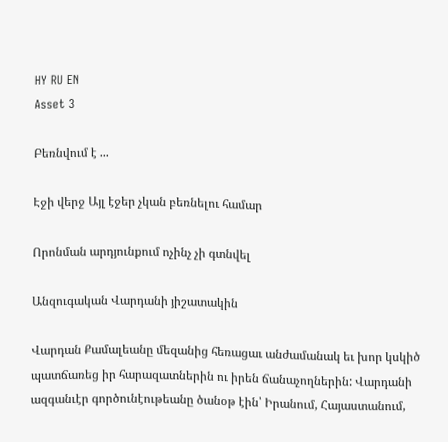HY RU EN
Asset 3

Բեռնվում է ...

Էջի վերջ Այլ էջեր չկան բեռնելու համար

Որոնման արդյունքում ոչինչ չի գտնվել

Անզուգական Վարդանի յիշատակին

Վարդան Քամալեանը մեզանից հեռացաւ անժամանակ եւ խոր կսկիծ պատճառեց իր հարազատներին ու իրեն ճանաչողներին: Վարդանի ազգանւէր գործունէութեանը ծանօթ էին՝ Իրանում, Հայաստանում,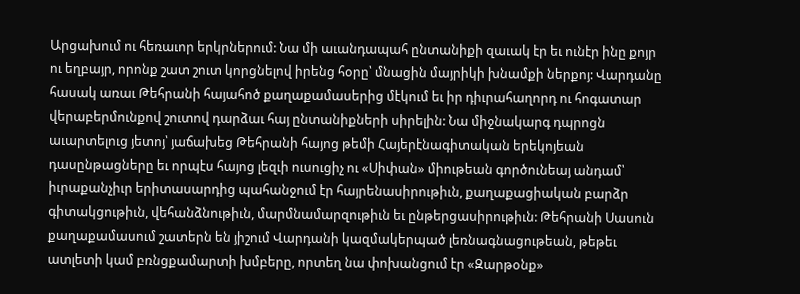Արցախում ու հեռաւոր երկրներում: Նա մի աւանդապահ ընտանիքի զաւակ էր եւ ունէր ինը քոյր ու եղբայր, որոնք շատ շուտ կորցնելով իրենց հօրը՝ մնացին մայրիկի խնամքի ներքոյ: Վարդանը հասակ առաւ Թեհրանի հայահոծ քաղաքամասերից մէկում եւ իր դիւրահաղորդ ու հոգատար վերաբերմունքով շուտով դարձաւ հայ ընտանիքների սիրելին: Նա միջնակարգ դպրոցն աւարտելուց յետոյ՝ յաճախեց Թեհրանի հայոց թեմի Հայերէնագիտական երեկոյեան դասընթացները եւ որպէս հայոց լեզւի ուսուցիչ ու «Սիփան» միութեան գործունեայ անդամ՝ իւրաքանչիւր երիտասարդից պահանջում էր հայրենասիրութիւն, քաղաքացիական բարձր գիտակցութիւն, վեհանձնութիւն, մարմնամարզութիւն եւ ընթերցասիրութիւն: Թեհրանի Սասուն քաղաքամասում շատերն են յիշում Վարդանի կազմակերպած լեռնագնացութեան, թեթեւ ատլետի կամ բռնցքամարտի խմբերը, որտեղ նա փոխանցում էր «Զարթօնք»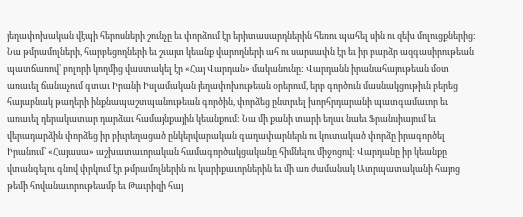յեղափոխական վէպի հերոսների շունչը եւ փորձում էր երիտասարդներին հեռու պահել սին ու զեխ մոլուցքներից: Նա թմրամոլների, հարբեցողների եւ շւայտ կեանք վարողների ահ ու սարսափն էր եւ իր բարձր ազգասիրութեան պատճառով՝ բոլորի կողմից վաստակել էր «Հայ Վարդան» մականունը: Վարդանն իրանահայութեան մօտ առաւել ճանաչում գտաւ Իրանի Իսլամական յեղափոխութեան օրերում, երբ գործուն մասնակցութիւն բերեց հայաբնակ թաղերի ինքնապաշտպանութեան գործին, փորձեց ընտրւել խորհրդարանի պատգամաւոր եւ առաւել դերակատար դարձաւ համայնքային կեանքում: Նա մի քանի տարի եղաւ նաեւ Ֆրանսիայում եւ վերադարձին փորձեց իր բիւրեղացած ընկերվարական գաղափարներն ու կուտակած փորձը իրագործել Իրանում՝ «Հայասա» աշխատաւորական համագործակցականը հիմնելու միջոցով: Վարդանը իր կեանքը վտանգելու գնով փրկում էր թմրամոլներին ու կարիքաւորներին եւ մի առ ժամանակ Ատրպատականի հայոց թեմի հովանաւորութեամբ եւ Թաւրիզի հայ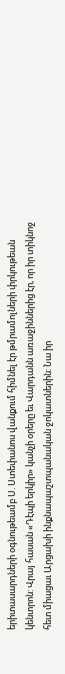երիտասարդների օգնութեամբ Ս. Ստեփանոս վանքում հիմնել էր թմրամոլների փրկութեան կենտրոն: Վրայ հասան «Դէպի երկիր» կանչի օրերը եւ Վարդանն առաջիններից էր, որ իր տիկնոջ հետ միացաւ Արցախի ինքնապաշտպանական ջոկատներին: Նա իր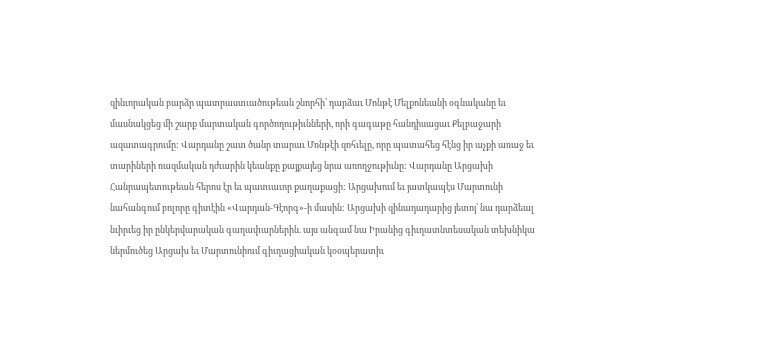զինւորական բարձր պատրաստւածութեան շնորհի՝ դարձաւ Մոնթէ Մելքոնեանի օգնականը եւ մասնակցեց մի շարք մարտական գործողութիւնների, որի գագաթը հանդիսացաւ Քելբաջարի ազատագրումը: Վարդանը շատ ծանր տարաւ Մոնթէի զոհւելը, որը պատահեց հէնց իր աչքի առաջ եւ տարիների ռազմական դժւարին կեանքը քայքայեց նրա առողջութիւնը: Վարդանը Արցախի Հանրապետութեան հերոս էր եւ պատւաւոր քաղաքացի: Արցախում եւ յատկապէս Մարտունի նահանգում բոլորը գիտէին «Վարդան-Գէորգ»-ի մասին: Արցախի զինադադարից յետոյ՝ նա դարձեալ նւիրւեց իր ընկերվարական գաղափարներին. այս անգամ նա Իրանից գիւղատնտեսական տեխնիկա ներմուծեց Արցախ եւ Մարտունիում գիւղացիական կօօպերատիւ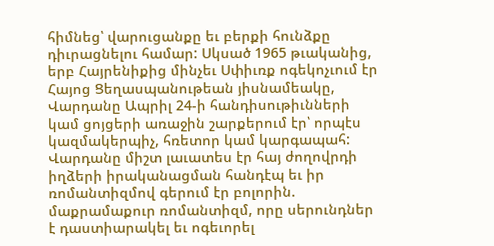հիմնեց՝ վարուցանքը եւ բերքի հունձքը դիւրացնելու համար: Սկսած 1965 թւականից, երբ Հայրենիքից մինչեւ Սփիւռք ոգեկոչւում էր Հայոց Ցեղասպանութեան յիսնամեակը, Վարդանը Ապրիլ 24-ի հանդիսութիւնների կամ ցոյցերի առաջին շարքերում էր՝ որպէս կազմակերպիչ, հռետոր կամ կարգապահ: Վարդանը միշտ լաւատես էր հայ ժողովրդի իղձերի իրականացման հանդէպ եւ իր ռոմանտիզմով գերում էր բոլորին. մաքրամաքուր ռոմանտիզմ, որը սերունդներ է դաստիարակել եւ ոգեւորել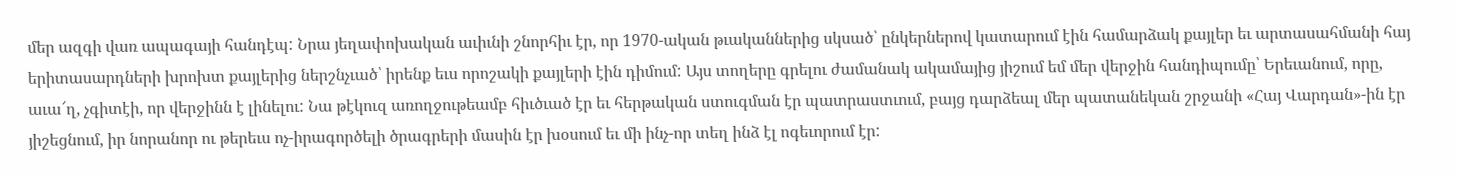մեր ազգի վառ ապագայի հանդէպ: Նրա յեղափոխական աւիւնի շնորհիւ էր, որ 1970-ական թւականներից սկսած՝ ընկերներով կատարում էին համարձակ քայլեր եւ արտասահմանի հայ երիտասարդների խրոխտ քայլերից ներշնչւած՝ իրենք եւս որոշակի քայլերի էին դիմում: Այս տողերը գրելու ժամանակ ակամայից յիշում եմ մեր վերջին հանդիպումը՝ Երեւանում, որը, աւա՜ղ, չգիտէի, որ վերջինն է լինելու: Նա թէկուզ առողջութեամբ հիւծւած էր եւ հերթական ստուգման էր պատրաստւում, բայց դարձեալ մեր պատանեկան շրջանի «Հայ Վարդան»-ին էր յիշեցնում, իր նորանոր ու թերեւս ոչ-իրագործելի ծրագրերի մասին էր խօսում եւ մի ինչ-որ տեղ ինձ էլ ոգեւորում էր: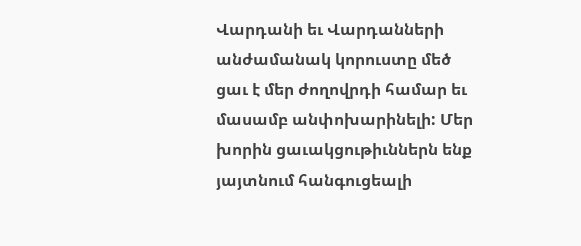Վարդանի եւ Վարդանների անժամանակ կորուստը մեծ ցաւ է մեր ժողովրդի համար եւ մասամբ անփոխարինելի: Մեր խորին ցաւակցութիւններն ենք յայտնում հանգուցեալի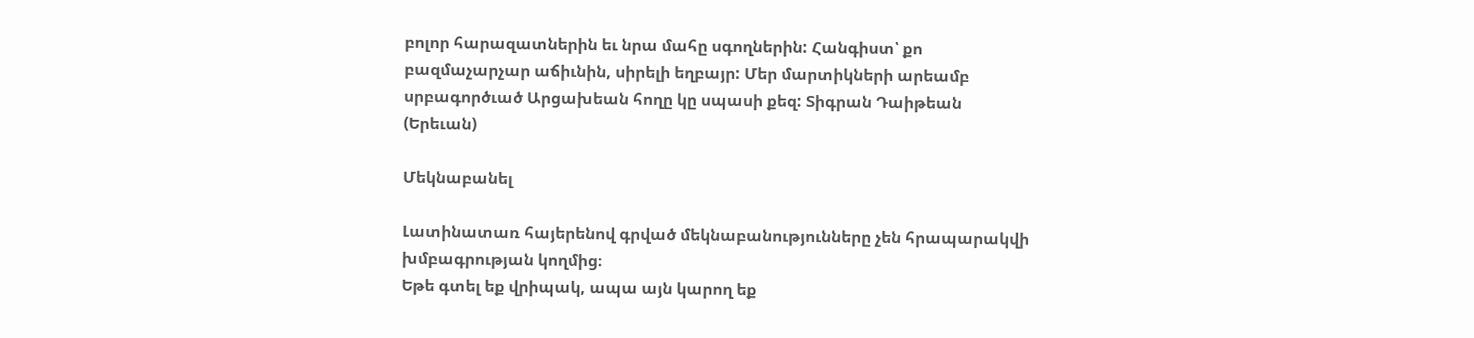բոլոր հարազատներին եւ նրա մահը սգողներին: Հանգիստ՝ քո բազմաչարչար աճիւնին, սիրելի եղբայր: Մեր մարտիկների արեամբ սրբագործւած Արցախեան հողը կը սպասի քեզ: Տիգրան Դաիթեան (Երեւան)

Մեկնաբանել

Լատինատառ հայերենով գրված մեկնաբանությունները չեն հրապարակվի խմբագրության կողմից։
Եթե գտել եք վրիպակ, ապա այն կարող եք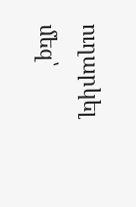ուղարկել մեզ՝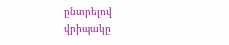ընտրելով վրիպակը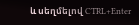և սեղմելով CTRL+Enter